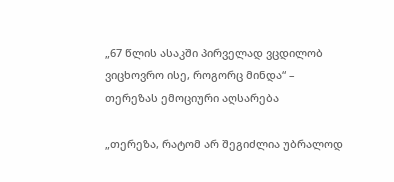„67 წლის ასაკში პირველად ვცდილობ ვიცხოვრო ისე, როგორც მინდა“ – თერეზას ემოციური აღსარება

„თერეზა, რატომ არ შეგიძლია უბრალოდ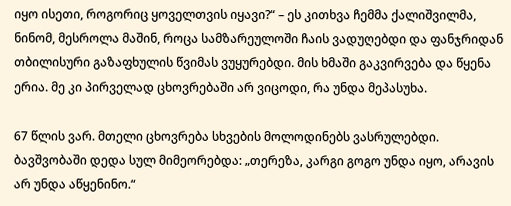იყო ისეთი, როგორიც ყოველთვის იყავი?“ – ეს კითხვა ჩემმა ქალიშვილმა, ნინომ, მესროლა მაშინ, როცა სამზარეულოში ჩაის ვადუღებდი და ფანჯრიდან თბილისური გაზაფხულის წვიმას ვუყურებდი. მის ხმაში გაკვირვება და წყენა ერია. მე კი პირველად ცხოვრებაში არ ვიცოდი, რა უნდა მეპასუხა.

67 წლის ვარ. მთელი ცხოვრება სხვების მოლოდინებს ვასრულებდი. ბავშვობაში დედა სულ მიმეორებდა: „თერეზა, კარგი გოგო უნდა იყო, არავის არ უნდა აწყენინო.“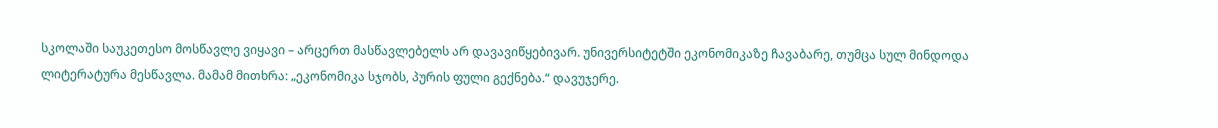სკოლაში საუკეთესო მოსწავლე ვიყავი – არცერთ მასწავლებელს არ დავავიწყებივარ. უნივერსიტეტში ეკონომიკაზე ჩავაბარე, თუმცა სულ მინდოდა ლიტერატურა მესწავლა. მამამ მითხრა: „ეკონომიკა სჯობს, პურის ფული გექნება.“ დავუჯერე.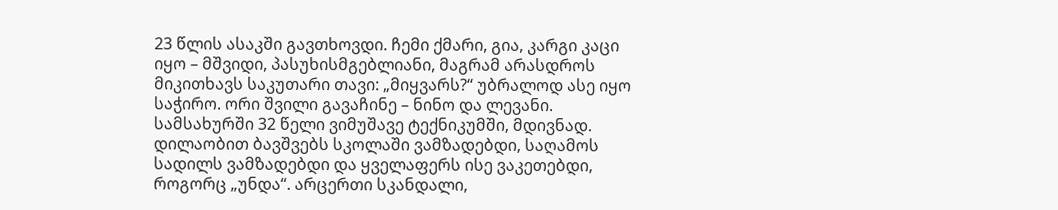23 წლის ასაკში გავთხოვდი. ჩემი ქმარი, გია, კარგი კაცი იყო – მშვიდი, პასუხისმგებლიანი, მაგრამ არასდროს მიკითხავს საკუთარი თავი: „მიყვარს?“ უბრალოდ ასე იყო საჭირო. ორი შვილი გავაჩინე – ნინო და ლევანი. სამსახურში 32 წელი ვიმუშავე ტექნიკუმში, მდივნად. დილაობით ბავშვებს სკოლაში ვამზადებდი, საღამოს სადილს ვამზადებდი და ყველაფერს ისე ვაკეთებდი, როგორც „უნდა“. არცერთი სკანდალი,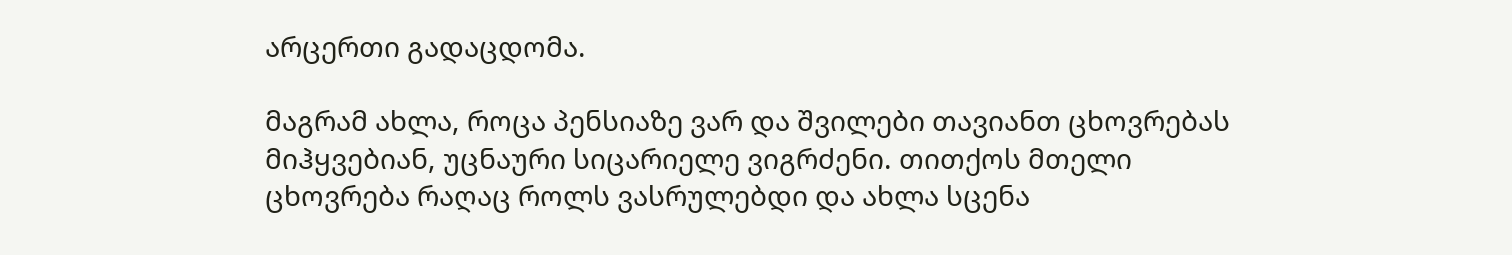არცერთი გადაცდომა.

მაგრამ ახლა, როცა პენსიაზე ვარ და შვილები თავიანთ ცხოვრებას მიჰყვებიან, უცნაური სიცარიელე ვიგრძენი. თითქოს მთელი ცხოვრება რაღაც როლს ვასრულებდი და ახლა სცენა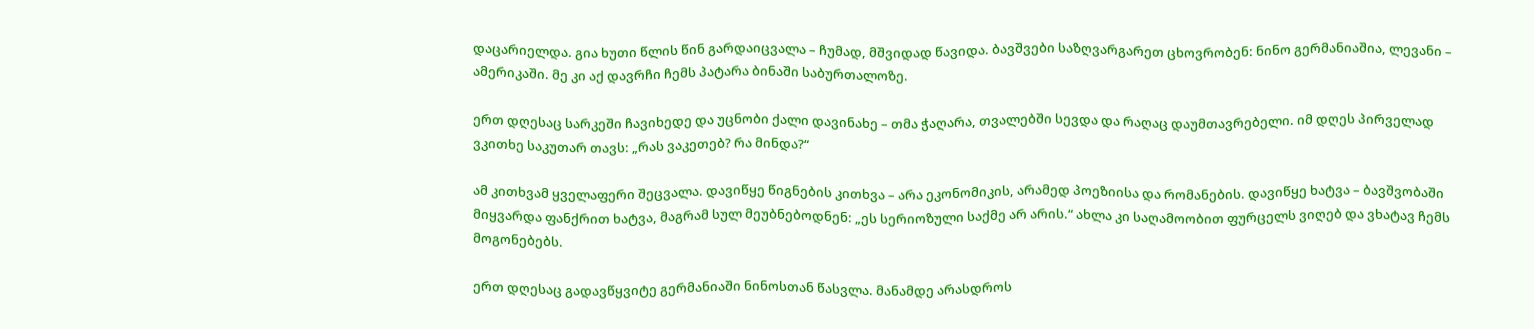დაცარიელდა. გია ხუთი წლის წინ გარდაიცვალა – ჩუმად, მშვიდად წავიდა. ბავშვები საზღვარგარეთ ცხოვრობენ: ნინო გერმანიაშია, ლევანი – ამერიკაში. მე კი აქ დავრჩი ჩემს პატარა ბინაში საბურთალოზე.

ერთ დღესაც სარკეში ჩავიხედე და უცნობი ქალი დავინახე – თმა ჭაღარა, თვალებში სევდა და რაღაც დაუმთავრებელი. იმ დღეს პირველად ვკითხე საკუთარ თავს: „რას ვაკეთებ? რა მინდა?“

ამ კითხვამ ყველაფერი შეცვალა. დავიწყე წიგნების კითხვა – არა ეკონომიკის, არამედ პოეზიისა და რომანების. დავიწყე ხატვა – ბავშვობაში მიყვარდა ფანქრით ხატვა, მაგრამ სულ მეუბნებოდნენ: „ეს სერიოზული საქმე არ არის.“ ახლა კი საღამოობით ფურცელს ვიღებ და ვხატავ ჩემს მოგონებებს.

ერთ დღესაც გადავწყვიტე გერმანიაში ნინოსთან წასვლა. მანამდე არასდროს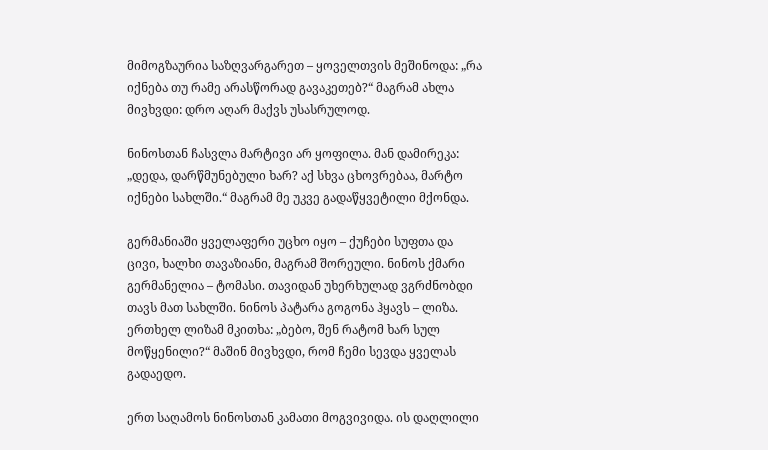მიმოგზაურია საზღვარგარეთ – ყოველთვის მეშინოდა: „რა იქნება თუ რამე არასწორად გავაკეთებ?“ მაგრამ ახლა მივხვდი: დრო აღარ მაქვს უსასრულოდ.

ნინოსთან ჩასვლა მარტივი არ ყოფილა. მან დამირეკა: „დედა, დარწმუნებული ხარ? აქ სხვა ცხოვრებაა, მარტო იქნები სახლში.“ მაგრამ მე უკვე გადაწყვეტილი მქონდა.

გერმანიაში ყველაფერი უცხო იყო – ქუჩები სუფთა და ცივი, ხალხი თავაზიანი, მაგრამ შორეული. ნინოს ქმარი გერმანელია – ტომასი. თავიდან უხერხულად ვგრძნობდი თავს მათ სახლში. ნინოს პატარა გოგონა ჰყავს – ლიზა. ერთხელ ლიზამ მკითხა: „ბებო, შენ რატომ ხარ სულ მოწყენილი?“ მაშინ მივხვდი, რომ ჩემი სევდა ყველას გადაედო.

ერთ საღამოს ნინოსთან კამათი მოგვივიდა. ის დაღლილი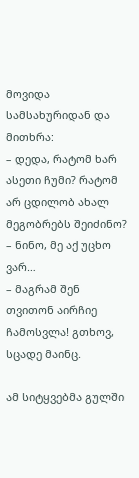მოვიდა სამსახურიდან და მითხრა:
– დედა, რატომ ხარ ასეთი ჩუმი? რატომ არ ცდილობ ახალ მეგობრებს შეიძინო?
– ნინო, მე აქ უცხო ვარ…
– მაგრამ შენ თვითონ აირჩიე ჩამოსვლა! გთხოვ, სცადე მაინც.

ამ სიტყვებმა გულში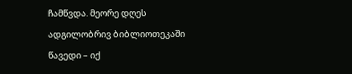ჩამწვდა. მეორე დღეს ადგილობრივ ბიბლიოთეკაში წავედი – იქ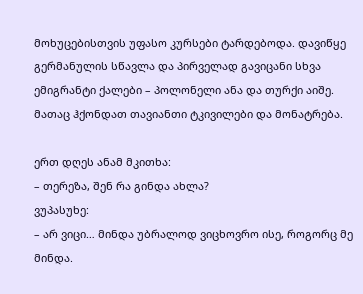მოხუცებისთვის უფასო კურსები ტარდებოდა. დავიწყე გერმანულის სწავლა და პირველად გავიცანი სხვა ემიგრანტი ქალები – პოლონელი ანა და თურქი აიშე. მათაც ჰქონდათ თავიანთი ტკივილები და მონატრება.

ერთ დღეს ანამ მკითხა:
– თერეზა, შენ რა გინდა ახლა?
ვუპასუხე:
– არ ვიცი… მინდა უბრალოდ ვიცხოვრო ისე, როგორც მე მინდა.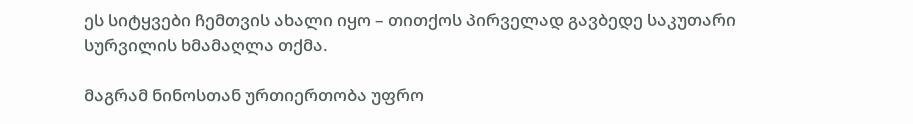ეს სიტყვები ჩემთვის ახალი იყო – თითქოს პირველად გავბედე საკუთარი სურვილის ხმამაღლა თქმა.

მაგრამ ნინოსთან ურთიერთობა უფრო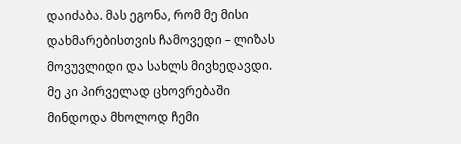დაიძაბა. მას ეგონა, რომ მე მისი დახმარებისთვის ჩამოვედი – ლიზას მოვუვლიდი და სახლს მივხედავდი. მე კი პირველად ცხოვრებაში მინდოდა მხოლოდ ჩემი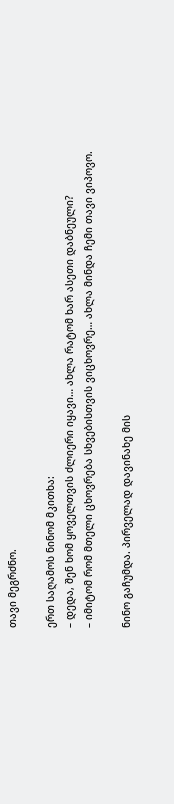თავი მეგრძნო.

ერთ საღამოს ნინომ მკითხა:
– დედა, შენ ხომ ყოველთვის ძლიერი იყავი… ახლა რატომ ხარ ასეთი დაბნეული?
– იმიტომ რომ მთელი ცხოვრება სხვებისთვის ვიცხოვრე… ახლა მინდა ჩემი თავი ვიპოვო.

ნინო გაჩუმდა. პირველად დავინახე მის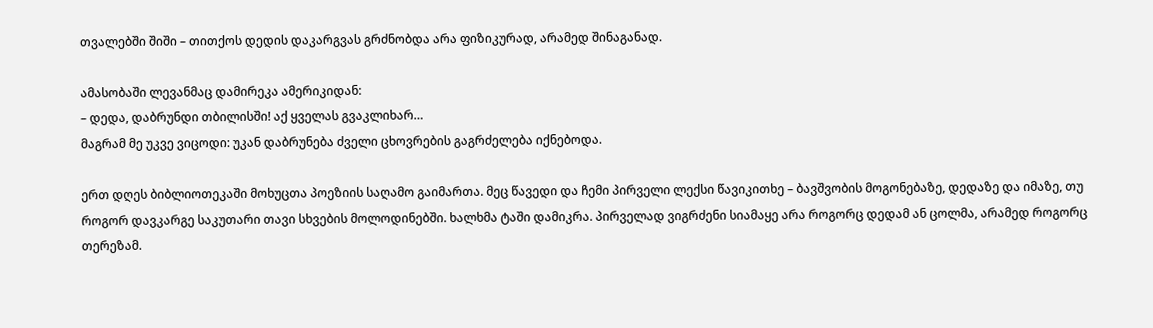თვალებში შიში – თითქოს დედის დაკარგვას გრძნობდა არა ფიზიკურად, არამედ შინაგანად.

ამასობაში ლევანმაც დამირეკა ამერიკიდან:
– დედა, დაბრუნდი თბილისში! აქ ყველას გვაკლიხარ…
მაგრამ მე უკვე ვიცოდი: უკან დაბრუნება ძველი ცხოვრების გაგრძელება იქნებოდა.

ერთ დღეს ბიბლიოთეკაში მოხუცთა პოეზიის საღამო გაიმართა. მეც წავედი და ჩემი პირველი ლექსი წავიკითხე – ბავშვობის მოგონებაზე, დედაზე და იმაზე, თუ როგორ დავკარგე საკუთარი თავი სხვების მოლოდინებში. ხალხმა ტაში დამიკრა. პირველად ვიგრძენი სიამაყე არა როგორც დედამ ან ცოლმა, არამედ როგორც თერეზამ.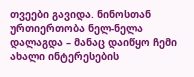თვეები გავიდა. ნინოსთან ურთიერთობა ნელ-ნელა დალაგდა – მანაც დაიწყო ჩემი ახალი ინტერესების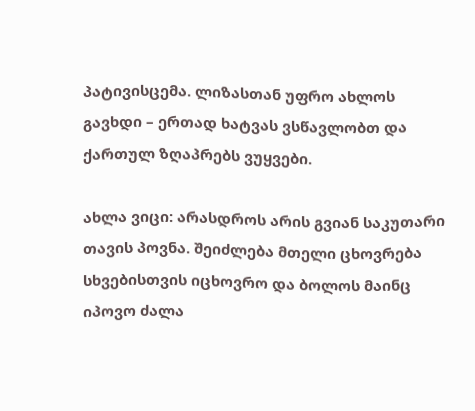პატივისცემა. ლიზასთან უფრო ახლოს გავხდი – ერთად ხატვას ვსწავლობთ და ქართულ ზღაპრებს ვუყვები.

ახლა ვიცი: არასდროს არის გვიან საკუთარი თავის პოვნა. შეიძლება მთელი ცხოვრება სხვებისთვის იცხოვრო და ბოლოს მაინც იპოვო ძალა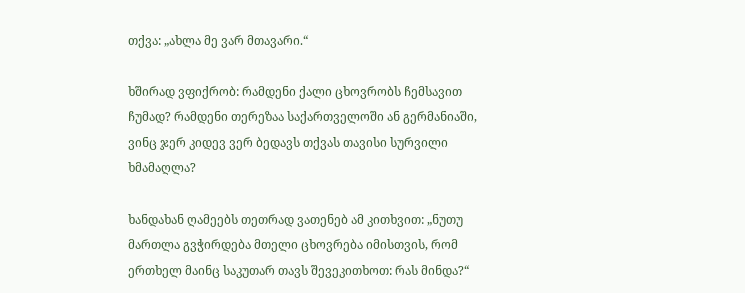თქვა: „ახლა მე ვარ მთავარი.“

ხშირად ვფიქრობ: რამდენი ქალი ცხოვრობს ჩემსავით ჩუმად? რამდენი თერეზაა საქართველოში ან გერმანიაში, ვინც ჯერ კიდევ ვერ ბედავს თქვას თავისი სურვილი ხმამაღლა?

ხანდახან ღამეებს თეთრად ვათენებ ამ კითხვით: „ნუთუ მართლა გვჭირდება მთელი ცხოვრება იმისთვის, რომ ერთხელ მაინც საკუთარ თავს შევეკითხოთ: რას მინდა?“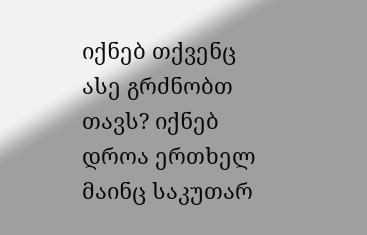იქნებ თქვენც ასე გრძნობთ თავს? იქნებ დროა ერთხელ მაინც საკუთარ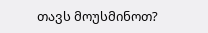თავს მოუსმინოთ?